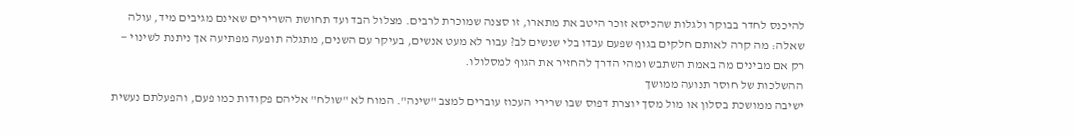להיכנס לחדר בבוקר ולגלות שהכיסא זוכר היטב את מתארו, זו סצנה שמוכרת לרבים. מצלול הבד ועד תחושת השרירים שאינם מגיבים מיד, עולה שאלה: מה קרה לאותם חלקים בגוף שפעם עבדו בלי שנשים לב? עבור לא מעט אנשים, בעיקר עם השנים, מתגלה תופעה מפתיעה אך ניתנת לשינוי — רק אם מבינים מה באמת השתבש ומהי הדרך להחזיר את הגוף למסלולו.
ההשלכות של חוסר תנועה ממושך
ישיבה ממושכת בסלון או מול מסך יוצרת דפוס שבו שרירי העכוז עוברים למצב "שינה". המוח לא "שולח" אליהם פקודות כמו פעם, והפעלתם נעשית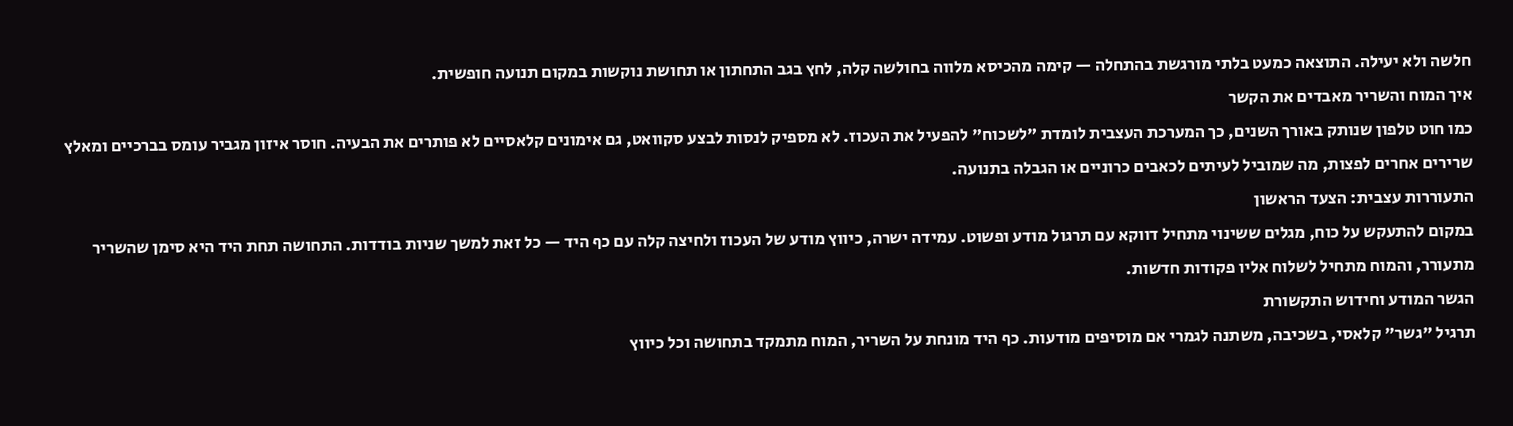חלשה ולא יעילה. התוצאה כמעט בלתי מורגשת בהתחלה — קימה מהכיסא מלווה בחולשה קלה, לחץ בגב התחתון או תחושת נוקשות במקום תנועה חופשית.
איך המוח והשריר מאבדים את הקשר
כמו חוט טלפון שנותק באורך השנים, כך המערכת העצבית לומדת "לשכוח" להפעיל את העכוז. לא מספיק לנסות לבצע סקוואט, גם אימונים קלאסיים לא פותרים את הבעיה. חוסר איזון מגביר עומס בברכיים ומאלץ שרירים אחרים לפצות, מה שמוביל לעיתים לכאבים כרוניים או הגבלה בתנועה.
התעוררות עצבית: הצעד הראשון
במקום להתעקש על כוח, מגלים ששינוי מתחיל דווקא עם תרגול מודע ופשוט. עמידה ישרה, כיווץ מודע של העכוז ולחיצה קלה עם כף היד — כל זאת למשך שניות בודדות. התחושה תחת היד היא סימן שהשריר מתעורר, והמוח מתחיל לשלוח אליו פקודות חדשות.
הגשר המודע וחידוש התקשורת
תרגיל "גשר" קלאסי, בשכיבה, משתנה לגמרי אם מוסיפים מודעות. כף היד מונחת על השריר, המוח מתמקד בתחושה וכל כיווץ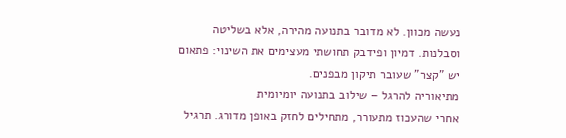נעשה מכוון. לא מדובר בתנועה מהירה, אלא בשליטה וסבלנות. דמיון ופידבק תחושתי מעצימים את השינוי: פתאום יש "קצר" שעובר תיקון מבפנים.
מתיאוריה להרגל – שילוב בתנועה יומיומית
אחרי שהעכוז מתעורר, מתחילים לחזק באופן מדורג. תרגיל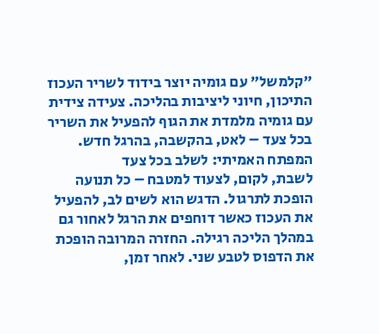"קלמשל" עם גומיה יוצר בידוד לשריר העכוז התיכון, חיוני ליציבות בהליכה. צעידה צידית עם גומיה מלמדת את הגוף להפעיל את השריר בכל צעד – לאט, בהקשבה, בהרגל חדש.
המפתח האמיתי: לשלב בכל צעד
לשבת, לקום, לצעוד למטבח – כל תנועה הופכת לתרגול. הדגש הוא לשים לב, להפעיל את העכוז כאשר דוחפים את הרגל לאחור גם במהלך הליכה רגילה. החזרה המרובה הופכת את הדפוס לטבע שני. לאחר זמן,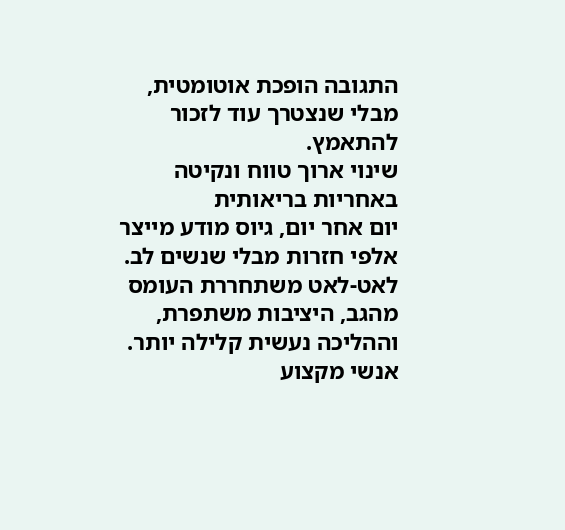התגובה הופכת אוטומטית, מבלי שנצטרך עוד לזכור להתאמץ.
שינוי ארוך טווח ונקיטה באחריות בריאותית
יום אחר יום, גיוס מודע מייצר אלפי חזרות מבלי שנשים לב. לאט-לאט משתחררת העומס מהגב, היציבות משתפרת, וההליכה נעשית קלילה יותר. אנשי מקצוע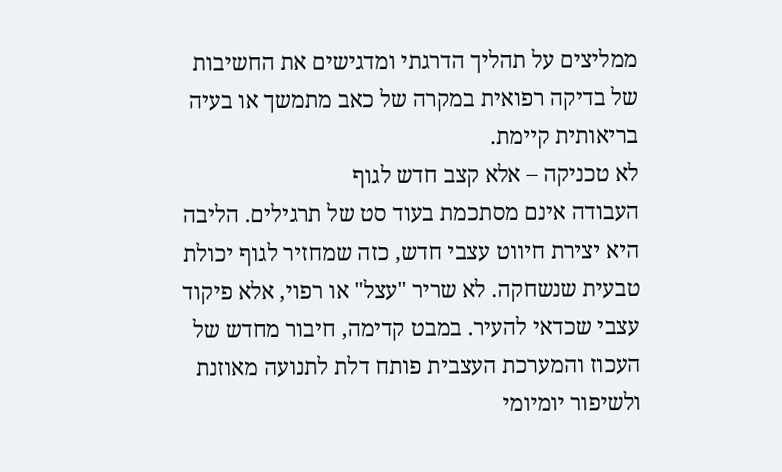ממליצים על תהליך הדרגתי ומדגישים את החשיבות של בדיקה רפואית במקרה של כאב מתמשך או בעיה בריאותית קיימת.
לא טכניקה – אלא קצב חדש לגוף
העבודה אינם מסתכמת בעוד סט של תרגילים. הליבה היא יצירת חיווט עצבי חדש, כזה שמחזיר לגוף יכולת טבעית שנשחקה. לא שריר "עצל" או רפוי, אלא פיקוד עצבי שכדאי להעיר. במבט קדימה, חיבור מחדש של העכוז והמערכת העצבית פותח דלת לתנועה מאוזנת ולשיפור יומיומי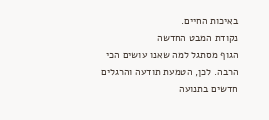באיכות החיים.
נקודת המבט החדשה
הגוף מסתגל למה שאנו עושים הכי הרבה. לכן, הטמעת תודעה והרגלים חדשים בתנועה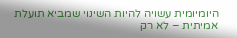היומיומית עשויה להיות השינוי שמביא תועלת אמיתית – לא רק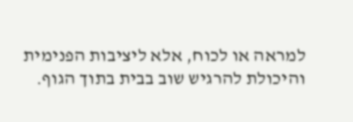למראה או לכוח, אלא ליציבות הפנימית והיכולת להרגיש שוב בבית בתוך הגוף.